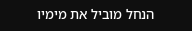הנחל מוביל את מימיו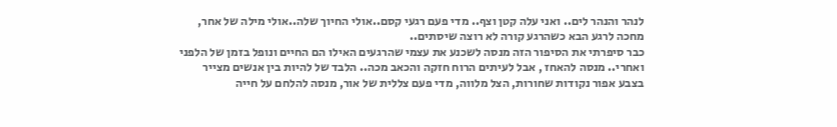לנהר והנהר לים.. ואני עלה קטן וצף.. מדי פעם רגעי קסם..אולי החיוך שלה..אולי מילה של אחר, מחכה לרגע הבא כשהרגע קורה לא רוצה שיסתים..
כבר סיפרתי את הסיפור הזה מנסה לשכנע את עצמי שהרגעים האילו הם החיים ונופל בזמן של הלפני ואחרי.. מנסה להאחז , אבל לעיתים הרוח חזקה והכאב מכה.. הלבד של להיות בין אנשים מצייר בצבע אפור נקודות שחורות, הצל מלווה, מדי פעם צללית של אור, מנסה להלחם על חייה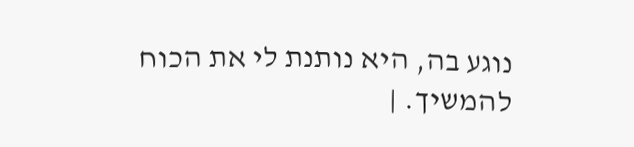נוגע בה, היא נותנת לי את הכוח להמשיך. |